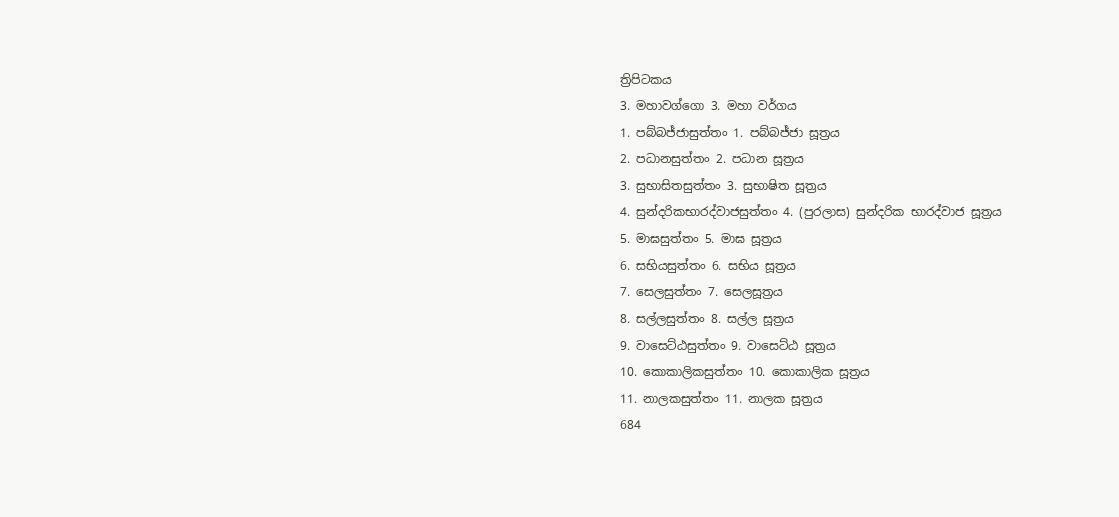ත්‍රිපිටකය
3. මහාවග්ගො 3. මහා වර්ගය
1. පබ්බජ්ජාසුත්තං 1. පබ්බජ්ජා සූත්‍රය
2. පධානසුත්තං 2. පධාන සූත්‍රය
3. සුභාසිතසුත්තං 3. සුභාෂිත සූත්‍රය
4. සුන්දරිකභාරද්වාජසුත්තං 4. (පුරලාස) සුන්දරික භාරද්වාජ සූත්‍රය
5. මාඝසුත්තං 5. මාඝ සූත්‍රය
6. සභියසුත්තං 6. සභිය සූත්‍රය
7. සෙලසුත්තං 7. සෙලසූත්‍රය
8. සල්ලසුත්තං 8. සල්ල සූත්‍රය
9. වාසෙට්ඨසුත්තං 9. වාසෙට්ඨ සූත්‍රය
10. කොකාලිකසුත්තං 10. කොකාලික සූත්‍රය
11. නාලකසුත්තං 11. නාලක සූත්‍රය
684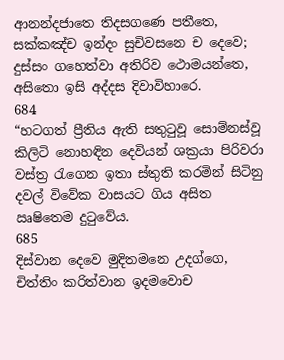ආනන්දජාතෙ තිදසගණෙ පතීතෙ, සක්කඤ්ච ඉන්දං සුචිවසනෙ ච දෙවෙ;
දුස්සං ගහෙත්වා අතිරිව ථොමයන්තෙ, අසිතො ඉසි අද්දස දිවාවිහාරෙ.
684
“හටගත් ප්‍රීතිය ඇති සතුටුවූ සොම්නස්වූ කිලිටි නොහඳින දෙවියන් ශක්‍රයා පිරිවරා වස්ත්‍ර රැගෙන ඉතා ස්තුති කරමින් සිටිනු දවල් විවේක වාසයට ගිය අසිත ඍෂිතෙම දුටුවේය.
685
දිස්වාන දෙවෙ මුදිතමනෙ උදග්ගෙ, චිත්තිං කරිත්වාන ඉදමවොච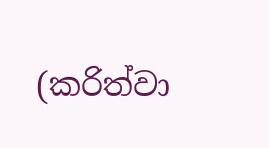(කරිත්වා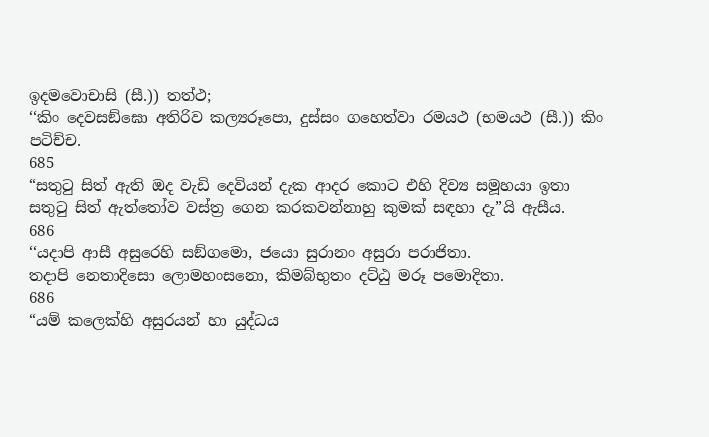ඉදමවොචාසි (සී.)) තත්ථ;
‘‘කිං දෙවසඞ්ඝො අතිරිව කල්‍යරූපො, දුස්සං ගහෙත්වා රමයථ (භමයථ (සී.)) කිං පටිච්ච.
685
“සතුටු සිත් ඇති ඔද වැඩි දෙවියන් දැක ආදර කොට එහි දිව්‍ය සමූහයා ඉතා සතුටු සිත් ඇත්තෝව වස්ත්‍ර ගෙන කරකවන්නාහු කුමක් සඳහා දැ”යි ඇසීය.
686
‘‘යදාපි ආසී අසුරෙහි සඞ්ගමො, ජයො සුරානං අසුරා පරාජිතා.
තදාපි නෙතාදිසො ලොමහංසනො, කිමබ්භුතං දට්ඨු මරූ පමොදිතා.
686
“යම් කලෙක්හි අසුරයන් හා යුද්ධය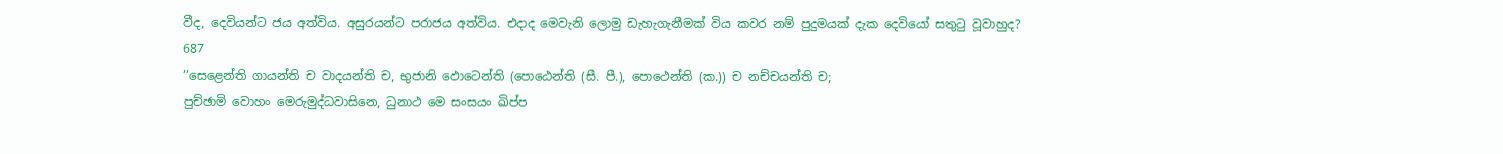වීද, දෙවියන්ට ජය අත්විය. අසුරයන්ට පරාජය අත්විය. එදාද මෙවැනි ලොමු ඩැහැගැනීමක් විය කවර නම් පුදුමයක් දැක දෙවියෝ සතුටු වූවාහුද?
687
‘‘සෙළෙන්ති ගායන්ති ච වාදයන්ති ච, භුජානි ඵොටෙන්ති (පොඨෙන්ති (සී. පී.), පොථෙන්ති (ක.)) ච නච්චයන්ති ච;
පුච්ඡාමි වොහං මෙරුමුද්ධවාසිනෙ, ධුනාථ මෙ සංසයං ඛිප්ප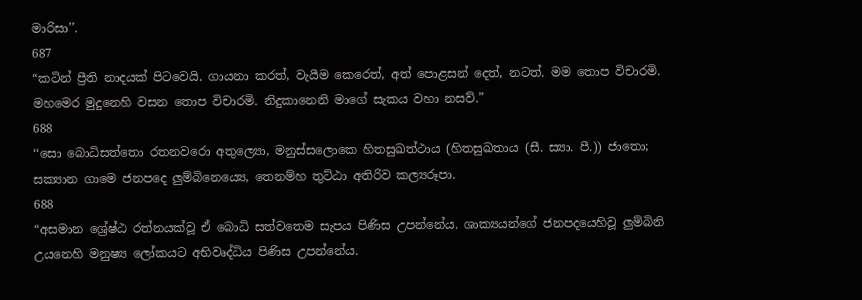මාරිසා’’.
687
“කටින් ප්‍රීති නාදයක් පිටවෙයි. ගායනා කරත්, වැයීම කෙරෙත්, අත් පොළසන් දෙත්, නටත්. මම තොප විචාරමි. මහමෙර මුදුනෙහි වසන තොප විචාරමි. නිදුකානෙනි මාගේ සැකය වහා නසව්.”
688
‘‘සො බොධිසත්තො රතනවරො අතුල්‍යො, මනුස්සලොකෙ හිතසුඛත්ථාය (හිතසුඛතාය (සී. ස්‍යා. පී.)) ජාතො;
සක්‍යාන ගාමෙ ජනපදෙ ලුම්බිනෙය්‍යෙ, තෙනම්හ තුට්ඨා අතිරිව කල්‍යරූපා.
688
“අසමාන ශ්‍රේෂ්ඨ රත්නයක්වූ ඒ බොධි සත්වතෙම සැපය පිණිස උපන්නේය. ශාක්‍යයන්ගේ ජනපදයෙහිවූ ලුම්බිනි උයනෙහි මනුෂ්‍ය ලෝකයට අභිවෘද්ධිය පිණිස උපන්නේය.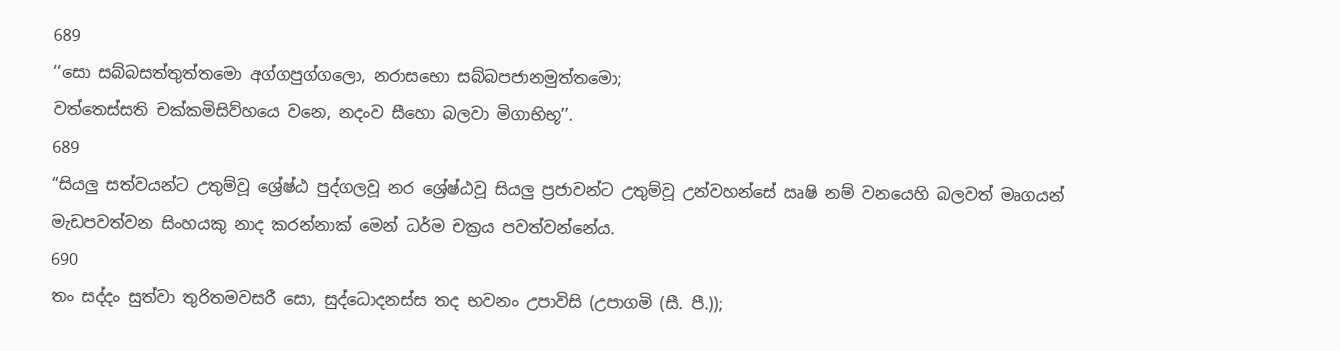689
‘‘සො සබ්බසත්තුත්තමො අග්ගපුග්ගලො, නරාසභො සබ්බපජානමුත්තමො;
වත්තෙස්සති චක්කමිසිව්හයෙ වනෙ, නදංව සීහො බලවා මිගාභිභූ’’.
689
“සියලු සත්වයන්ට උතුම්වූ ශ්‍රේෂ්ඨ පුද්ගලවූ නර ශ්‍රේෂ්ඨවූ සියලු ප්‍රජාවන්ට උතුම්වූ උන්වහන්සේ ඍෂි නම් වනයෙහි බලවත් මෘගයන් මැඩපවත්වන සිංහයකු නාද කරන්නාක් මෙන් ධර්ම චක්‍රය පවත්වන්නේය.
690
තං සද්දං සුත්වා තුරිතමවසරී සො, සුද්ධොදනස්ස තද භවනං උපාවිසි (උපාගමි (සී. පී.));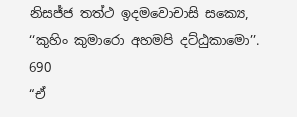නිසජ්ජ තත්ථ ඉදමවොචාසි සක්‍යෙ, ‘‘කුහිං කුමාරො අහමපි දට්ඨුකාමො’’.
690
“ඒ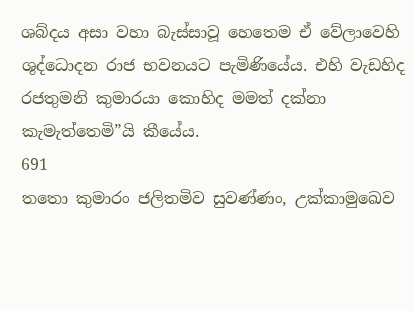ශබ්දය අසා වහා බැස්සාවූ හෙතෙම ඒ වේලාවෙහි ශුද්ධොදන රාජ භවනයට පැමිණියේය. එහි වැඩහිද රජතුමනි කුමාරයා කොහිද මමත් දක්නා කැමැත්තෙමි”යි කීයේය.
691
තතො කුමාරං ජලිතමිව සුවණ්ණං, උක්කාමුඛෙව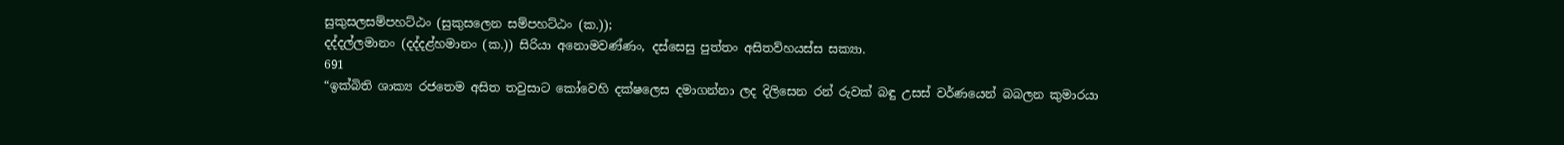සුකුසලසම්පහට්ඨං (සුකුසලෙන සම්පහට්ඨං (ක.));
දද්දල්ලමානං (දද්දළ්හමානං (ක.)) සිරියා අනොමවණ්ණං, දස්සෙසු පුත්තං අසිතව්හයස්ස සක්‍යා.
691
“ඉක්බිති ශාක්‍ය රජතෙම අසිත තවුසාට කෝවෙහි දක්ෂලෙස දමාගන්නා ලද දිලිසෙන රන් රුවක් බඳු උසස් වර්ණයෙන් බබලන කුමාරයා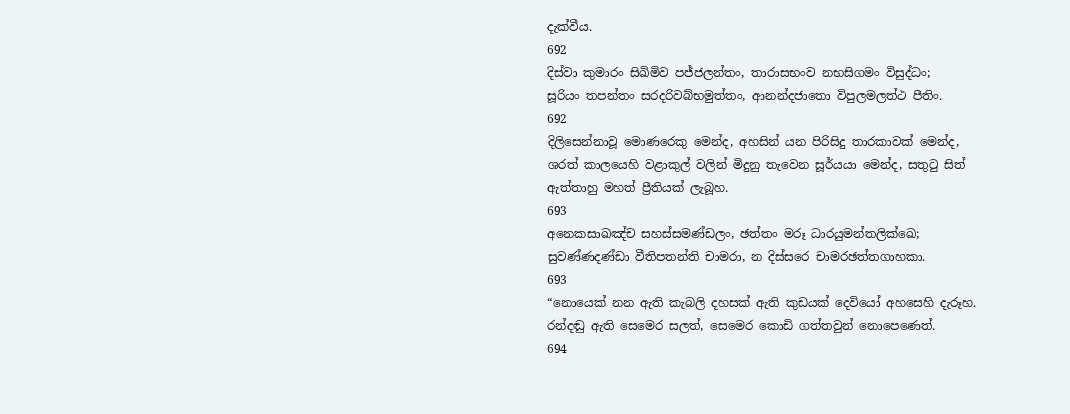දැක්වීය.
692
දිස්වා කුමාරං සිඛිමිව පජ්ජලන්තං, තාරාසභංව නභසිගමං විසුද්ධං;
සූරියං තපන්තං සරදරිවබ්භමුත්තං, ආනන්දජාතො විපුලමලත්ථ පීතිං.
692
දිලිසෙන්නාවූ මොණරෙකු මෙන්ද, අහසින් යන පිරිසිදු තාරකාවක් මෙන්ද, ශරත් කාලයෙහි වළාකුල් වලින් මිදුනු තැවෙන සූර්යයා මෙන්ද, සතුටු සිත් ඇත්තාහු මහත් ප්‍රීතියක් ලැබූහ.
693
අනෙකසාඛඤ්ච සහස්සමණ්ඩලං, ඡත්තං මරූ ධාරයුමන්තලික්ඛෙ;
සුවණ්ණදණ්ඩා වීතිපතන්ති චාමරා, න දිස්සරෙ චාමරඡත්තගාහකා.
693
“නොයෙක් නන ඇති කැබලි දහසක් ඇති කුඩයක් දෙවියෝ අහසෙහි දැරූහ. රන්දඬු ඇති සෙමෙර සලත්, සෙමෙර කොඩි ගත්තවුන් නොපෙණෙත්.
694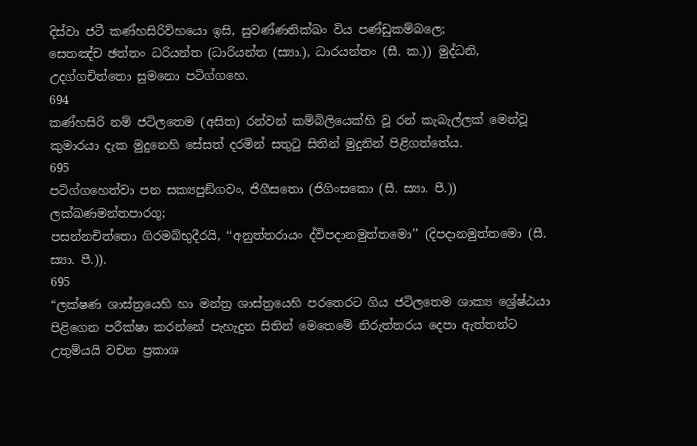දිස්වා ජටී කණ්හසිරිව්හයො ඉසි, සුවණ්ණනික්ඛං විය පණ්ඩුකම්බලෙ;
සෙතඤ්ච ඡත්තං ධරියන්ත (ධාරියන්ත (ස්‍යා.), ධාරයන්තං (සී. ක.)) මුද්ධනි, උදග්ගචිත්තො සුමනො පටිග්ගහෙ.
694
කණ්හසිරි නම් ජටිලතෙම (අසිත) රන්වන් කම්බිලියෙක්හි වූ රන් කැබැල්ලක් මෙන්වූ කුමාරයා දැක මුදුනෙහි සේසත් දරමින් සතුටු සිතින් මුදුනින් පිළිගත්තේය.
695
පටිග්ගහෙත්වා පන සක්‍යපුඞ්ගවං, ජිගීසතො (ජිගිංසකො (සී. ස්‍යා. පී.)) ලක්ඛණමන්තපාරගූ;
පසන්නචිත්තො ගිරමබ්භුදීරයි, ‘‘අනුත්තරායං ද්විපදානමුත්තමො’’ (දිපදානමුත්තමො (සී. ස්‍යා. පී.)).
695
“ලක්ෂණ ශාස්ත්‍රයෙහි හා මන්ත්‍ර ශාස්ත්‍රයෙහි පරතෙරට ගිය ජටිලතෙම ශාක්‍ය ශ්‍රේෂ්ඨයා පිළිගෙන පරීක්ෂා කරන්නේ පැහැදුන සිතින් මෙතෙමේ නිරුත්තරය දෙපා ඇත්තන්ට උතුම්යයි වචන ප්‍රකාශ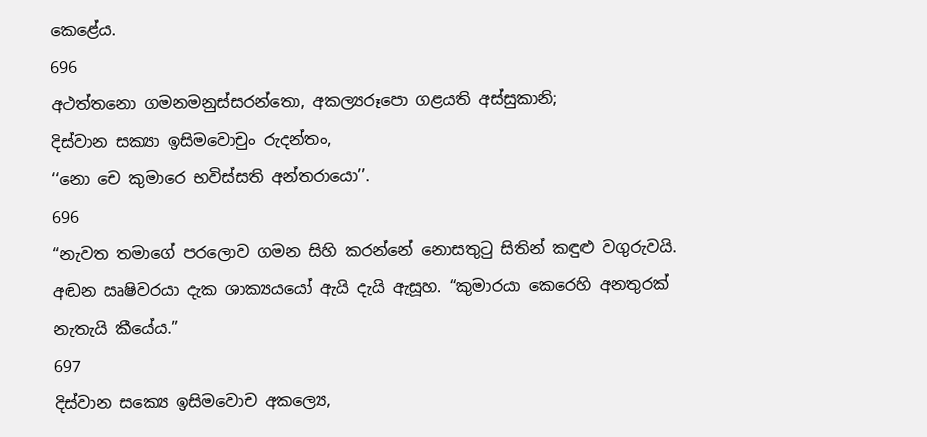කෙළේය.
696
අථත්තනො ගමනමනුස්සරන්තො, අකල්‍යරූපො ගළයති අස්සුකානි;
දිස්වාන සක්‍යා ඉසිමවොචුං රුදන්තං,
‘‘නො චෙ කුමාරෙ භවිස්සති අන්තරායො’’.
696
“නැවත තමාගේ පරලොව ගමන සිහි කරන්නේ නොසතුටු සිතින් කඳුළු වගුරුවයි. අඬන ඍෂිවරයා දැක ශාක්‍යයයෝ ඇයි දැයි ඇසූහ. “කුමාරයා කෙරෙහි අනතුරක් නැතැයි කීයේය.”
697
දිස්වාන සක්‍යෙ ඉසිමවොච අකල්‍යෙ,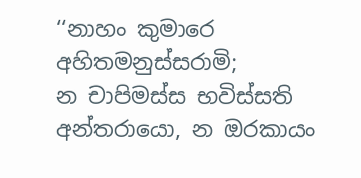‘‘නාහං කුමාරෙ අහිතමනුස්සරාමි;
න චාපිමස්ස භවිස්සති අන්තරායො, න ඔරකායං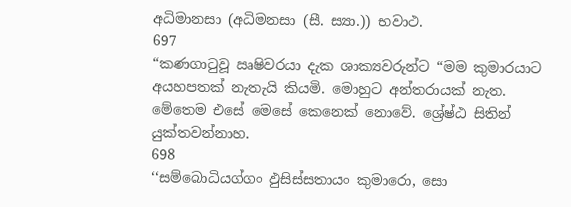අධිමානසා (අධිමනසා (සී. ස්‍යා.)) භවාථ.
697
“කණගාටුවූ ඍෂිවරයා දැක ශාක්‍යවරුන්ට “මම කුමාරයාට අයහපතක් නැතැයි කියමි. මොහුට අන්තරායක් නැත. මේතෙම එසේ මෙසේ කෙනෙක් නොවේ. ශ්‍රේෂ්ඨ සිතින් යුක්තවන්නාහ.
698
‘‘සම්බොධියග්ගං ඵුසිස්සතායං කුමාරො, සො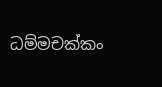ධම්මචක්කං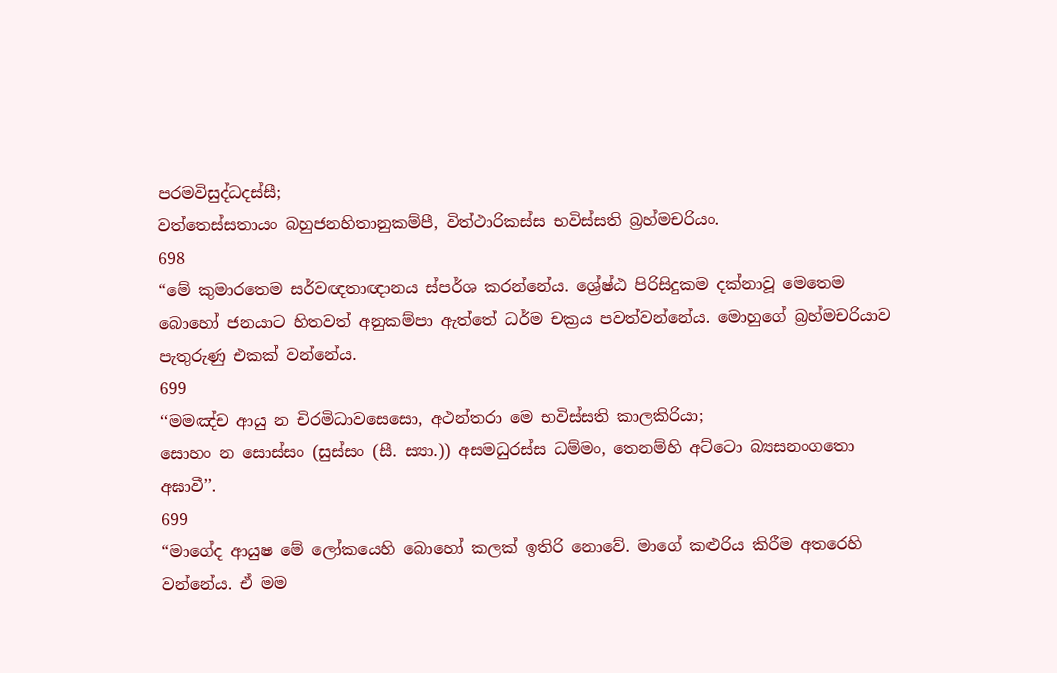පරමවිසුද්ධදස්සී;
වත්තෙස්සතායං බහුජනහිතානුකම්පී, විත්ථාරිකස්ස භවිස්සති බ්‍රහ්මචරියං.
698
“මේ කුමාරතෙම සර්වඥතාඥානය ස්පර්ශ කරන්නේය. ශ්‍රේෂ්ඨ පිරිසිදුකම දක්නාවූ මෙතෙම බොහෝ ජනයාට හිතවත් අනුකම්පා ඇත්තේ ධර්ම චක්‍රය පවත්වන්නේය. මොහුගේ බ්‍රහ්මචරියාව පැතුරුණු එකක් වන්නේය.
699
‘‘මමඤ්ච ආයු න චිරමිධාවසෙසො, අථන්තරා මෙ භවිස්සති කාලකිරියා;
සොහං න සොස්සං (සුස්සං (සී. ස්‍යා.)) අසමධුරස්ස ධම්මං, තෙනම්හි අට්ටො බ්‍යසනංගතො අඝාවී’’.
699
“මාගේද ආයුෂ මේ ලෝකයෙහි බොහෝ කලක් ඉතිරි නොවේ. මාගේ කළුරිය කිරීම අතරෙහි වන්නේය. ඒ මම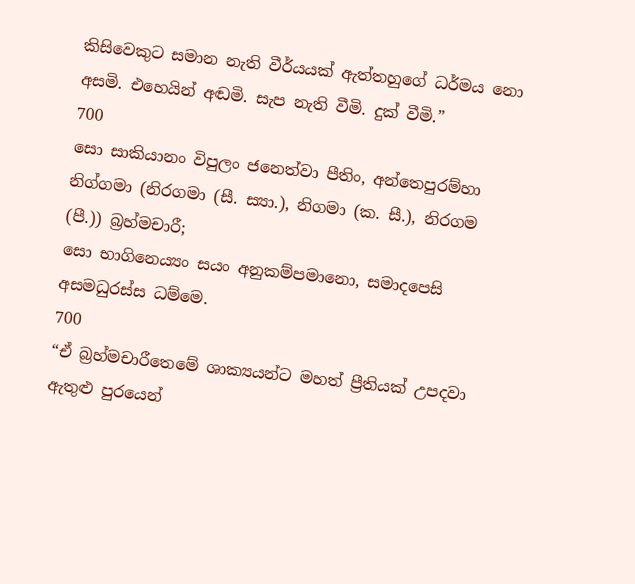කිසිවෙකුට සමාන නැති වීර්යයක් ඇත්තහුගේ ධර්මය නො අසමි. එහෙයින් අඬමි. සැප නැති වීමි. දුක් වීමි.”
700
සො සාකියානං විපුලං ජනෙත්වා පීතිං, අන්තෙපුරම්හා නිග්ගමා (නිරගමා (සී. ස්‍යා.), නිගමා (ක. සී.), නිරගම (පී.)) බ්‍රහ්මචාරී;
සො භාගිනෙය්‍යං සයං අනුකම්පමානො, සමාදපෙසි අසමධුරස්ස ධම්මෙ.
700
“ඒ බ්‍රහ්මචාරීතෙමේ ශාක්‍යයන්ට මහත් ප්‍රීතියක් උපදවා ඇතුළු පුරයෙන්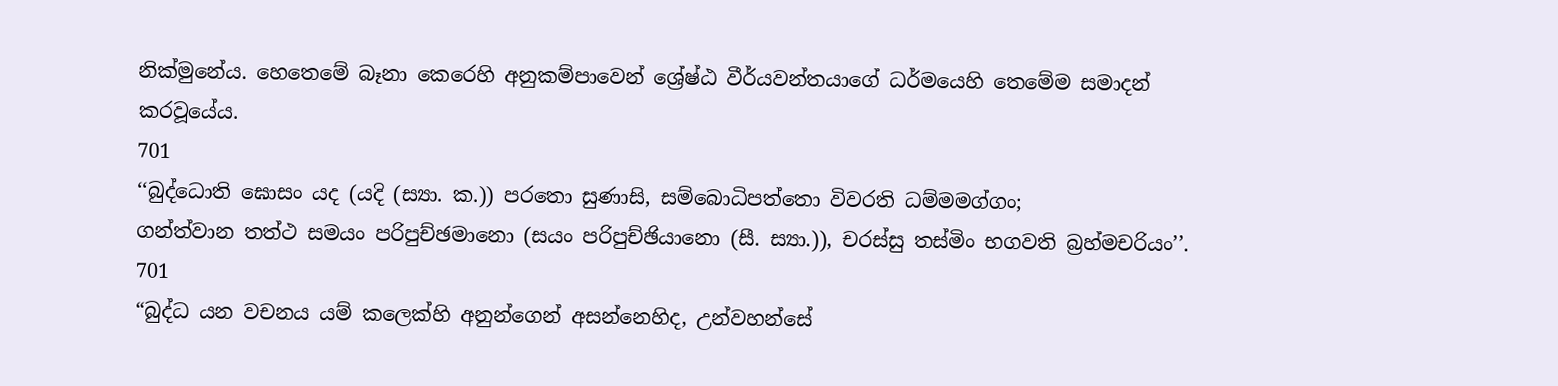නික්මුනේය. හෙතෙමේ බෑනා කෙරෙහි අනුකම්පාවෙන් ශ්‍රේෂ්ඨ වීර්යවන්තයාගේ ධර්මයෙහි තෙමේම සමාදන් කරවූයේය.
701
‘‘බුද්ධොති ඝොසං යද (යදි (ස්‍යා. ක.)) පරතො සුණාසි, සම්බොධිපත්තො විවරති ධම්මමග්ගං;
ගන්ත්වාන තත්ථ සමයං පරිපුච්ඡමානො (සයං පරිපුච්ඡියානො (සී. ස්‍යා.)), චරස්සු තස්මිං භගවති බ්‍රහ්මචරියං’’.
701
“බුද්ධ යන වචනය යම් කලෙක්හි අනුන්ගෙන් අසන්නෙහිද, උන්වහන්සේ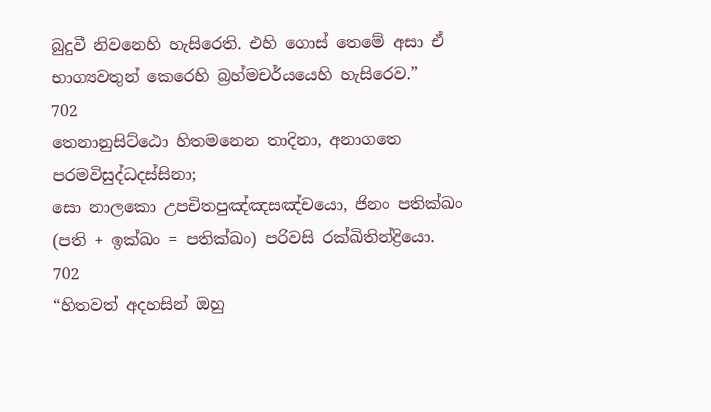බුදුවී නිවනෙහි හැසිරෙති. එහි ගොස් තෙමේ අසා ඒ භාග්‍යවතුන් කෙරෙහි බ්‍රහ්මචර්යයෙහි හැසිරෙව.”
702
තෙනානුසිට්ඨො හිතමනෙන තාදිනා, අනාගතෙ පරමවිසුද්ධදස්සිනා;
සො නාලකො උපචිතපුඤ්ඤසඤ්චයො, ජිනං පතික්ඛං (පති + ඉක්ඛං = පතික්ඛං) පරිවසි රක්ඛිතින්ද්‍රියො.
702
“හිතවත් අදහසින් ඔහු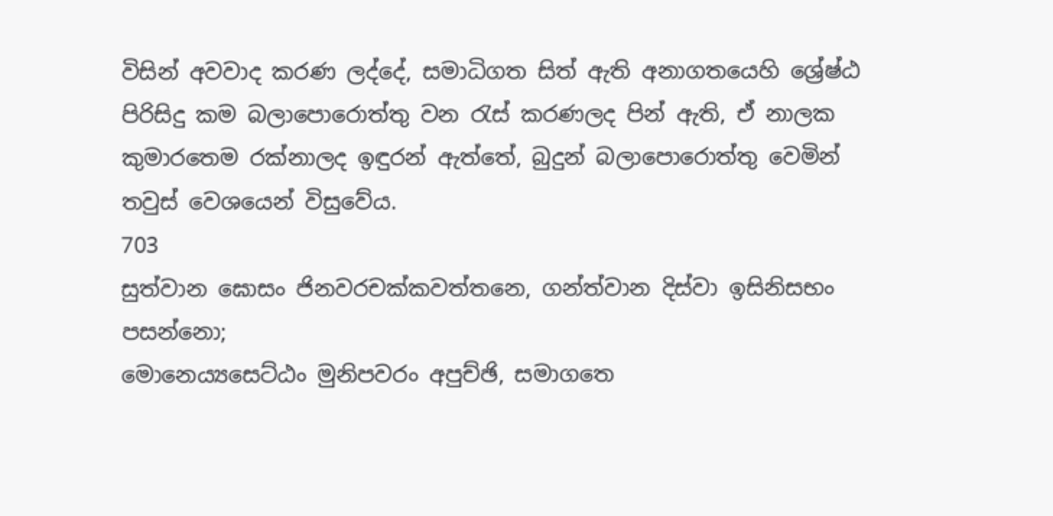විසින් අවවාද කරණ ලද්දේ, සමාධිගත සිත් ඇති අනාගතයෙහි ශ්‍රේෂ්ඨ පිරිසිදු කම බලාපොරොත්තු වන රැස් කරණලද පින් ඇති, ඒ නාලක කුමාරතෙම රක්නාලද ඉඳුරන් ඇත්තේ, බුදුන් බලාපොරොත්තු වෙමින් තවුස් වෙශයෙන් විසුවේය.
703
සුත්වාන ඝොසං ජිනවරචක්කවත්තනෙ, ගන්ත්වාන දිස්වා ඉසිනිසභං පසන්නො;
මොනෙය්‍යසෙට්ඨං මුනිපවරං අපුච්ඡි, සමාගතෙ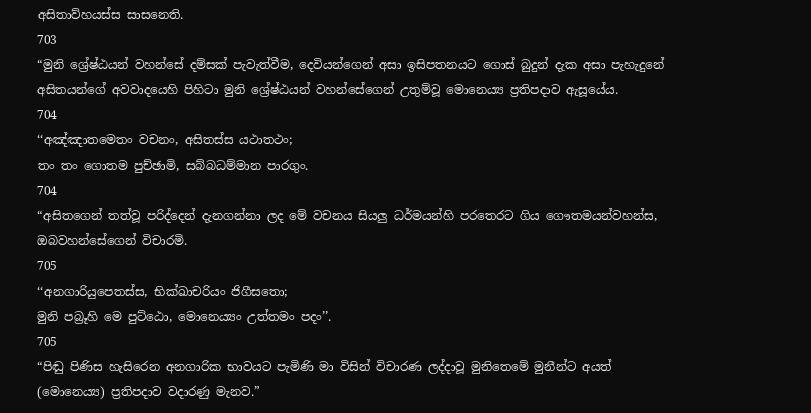අසිතාව්හයස්ස සාසනෙති.
703
“මුනි ශ්‍රේෂ්ඨයන් වහන්සේ දම්සක් පැවැත්වීම, දෙවියන්ගෙන් අසා ඉසිපතනයට ගොස් බුදුන් දැක අසා පැහැදුනේ අසිතයන්ගේ අවවාදයෙහි පිහිටා මුනි ශ්‍රේෂ්ඨයන් වහන්සේගෙන් උතුම්වූ මොනෙය්‍ය ප්‍රතිපදාව ඇසූයේය.
704
‘‘අඤ්ඤාතමෙතං වචනං, අසිතස්ස යථාතථං;
තං තං ගොතම පුච්ඡාමි, සබ්බධම්මාන පාරගුං.
704
“අසිතගෙන් තත්වූ පරිද්දෙන් දැනගන්නා ලද මේ වචනය සියලු ධර්මයන්හි පරතෙරට ගිය ගෞතමයන්වහන්ස, ඔබවහන්සේගෙන් විචාරමි.
705
‘‘අනගාරියුපෙතස්ස, භික්ඛාචරියං ජිගීසතො;
මුනි පබ්‍රූහි මෙ පුට්ඨො, මොනෙය්‍යං උත්තමං පදං’’.
705
“පිඬු පිණිස හැසිරෙන අනගාරික භාවයට පැමිණි මා විසින් විචාරණ ලද්දාවූ මුනිතෙමේ මුනීන්ට අයත් (මොනෙය්‍ය) ප්‍රතිපදාව වදාරණු මැනව.”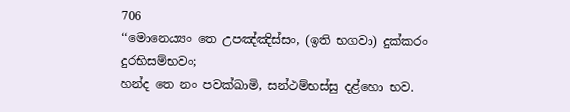706
‘‘මොනෙය්‍යං තෙ උපඤ්ඤිස්සං, (ඉති භගවා) දුක්කරං දුරභිසම්භවං;
හන්ද තෙ නං පවක්ඛාමි, සන්ථම්භස්සු දළ්හො භව.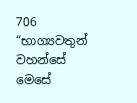706
“භාග්‍යවතුන් වහන්සේ මෙසේ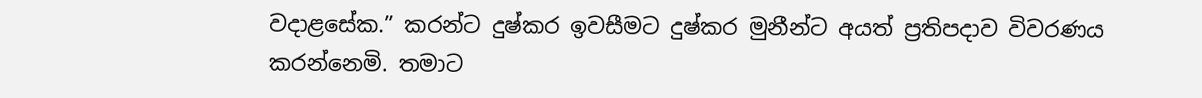වදාළසේක.” කරන්ට දුෂ්කර ඉවසීමට දුෂ්කර මුනීන්ට අයත් ප්‍රතිපදාව විවරණය කරන්නෙමි. තමාට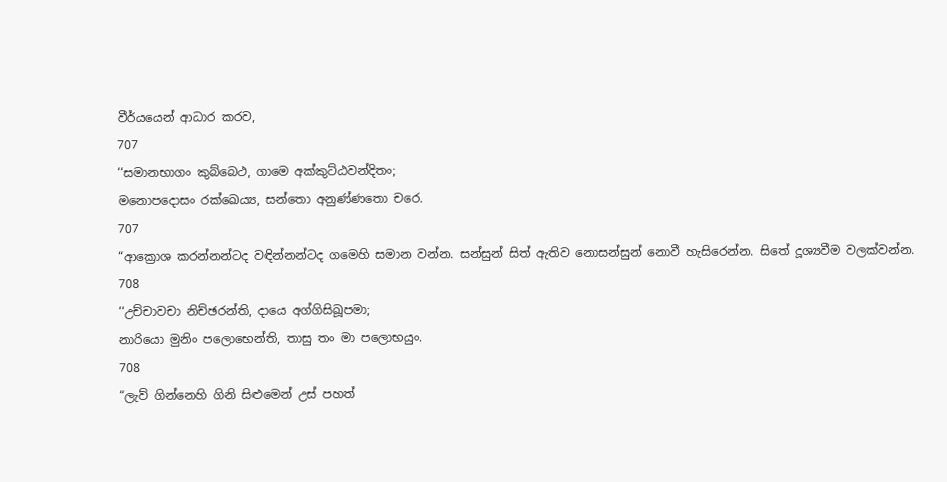වීර්යයෙන් ආධාර කරව,
707
‘‘සමානභාගං කුබ්බෙථ, ගාමෙ අක්කුට්ඨවන්දිතං;
මනොපදොසං රක්ඛෙය්‍ය, සන්තො අනුණ්ණතො චරෙ.
707
“ආක්‍රොශ කරන්නන්ටද වඳින්නන්ටද ගමෙහි සමාන වන්න. සන්සුන් සිත් ඇතිව නොසන්සුන් නොවී හැසිරෙන්න. සිතේ දූශ්‍යවීම වලක්වන්න.
708
‘‘උච්චාවචා නිච්ඡරන්ති, දායෙ අග්ගිසිඛූපමා;
නාරියො මුනිං පලොභෙන්ති, තාසු තං මා පලොභයුං.
708
“ලැව් ගින්නෙහි ගිනි සිළුමෙන් උස් පහත්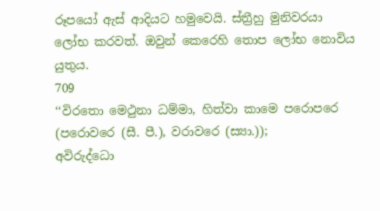රූපයෝ ඇස් ආදියට හමුවෙයි. ස්ත්‍රීහු මුනිවරයා ලෝභ කරවත්. ඔවුන් කෙරෙහි තොප ලෝභ නොවිය යුතුය.
709
‘‘විරතො මෙථුනා ධම්මා, හිත්වා කාමෙ පරොපරෙ (පරොවරෙ (සී. පී.), වරාවරෙ (ස්‍යා.));
අවිරුද්ධො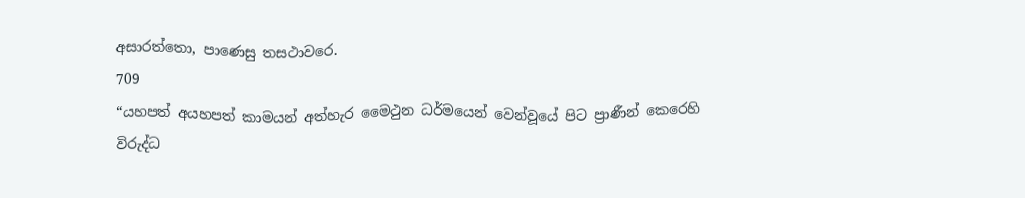අසාරත්තො, පාණෙසු තසථාවරෙ.
709
“යහපත් අයහපත් කාමයන් අත්හැර මෛථුන ධර්මයෙන් වෙන්වූයේ පිට ප්‍රාණීන් කෙරෙහි විරුද්ධ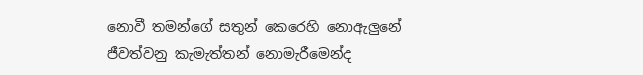නොවී තමන්ගේ සතුන් කෙරෙහි නොඇලුනේ ජීවත්වනු කැමැත්තන් නොමැරීමෙන්ද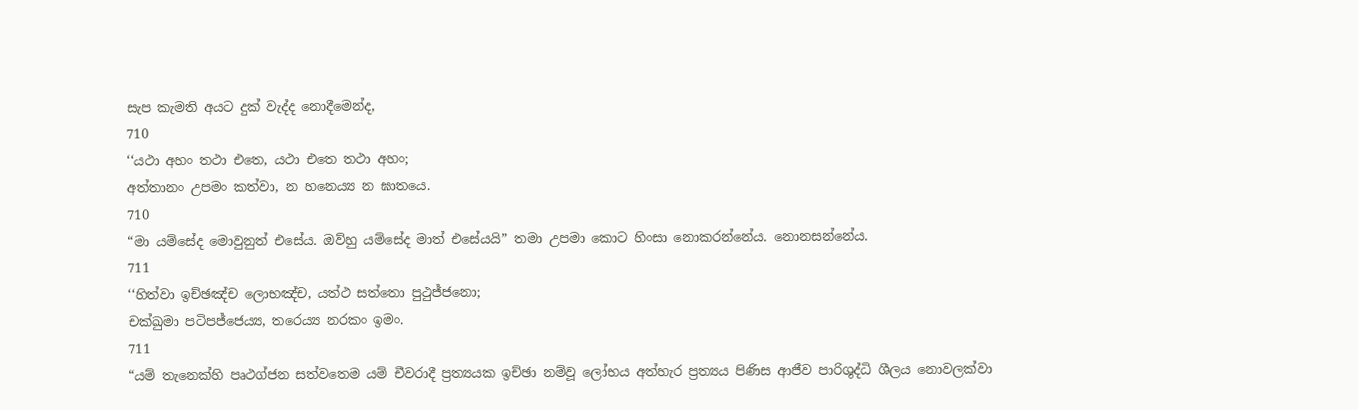සැප කැමති අයට දුක් වැද්ද නොදීමෙන්ද,
710
‘‘යථා අහං තථා එතෙ, යථා එතෙ තථා අහං;
අත්තානං උපමං කත්වා, න හනෙය්‍ය න ඝාතයෙ.
710
“මා යම්සේද මොවුනුත් එසේය. ඔව්හු යම්සේද මාත් එසේයයි” තමා උපමා කොට හිංසා නොකරන්නේය. නොනසන්නේය.
711
‘‘හිත්වා ඉච්ඡඤ්ච ලොභඤ්ච, යත්ථ සත්තො පුථුජ්ජනො;
චක්ඛුමා පටිපජ්ජෙය්‍ය, තරෙය්‍ය නරකං ඉමං.
711
“යම් තැනෙක්හි පෘථග්ජන සත්වතෙම යම් චීවරාදී ප්‍රත්‍යයක ඉච්ඡා නම්වූ ලෝභය අත්හැර ප්‍රත්‍යය පිණිස ආජීව පාරිශුද්ධි ශීලය නොවලක්වා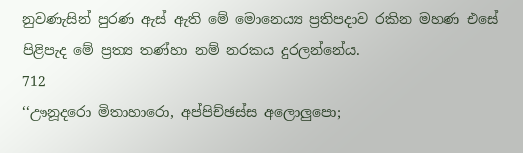නුවණැසින් පුරණ ඇස් ඇති මේ මොනෙය්‍ය ප්‍රතිපදාව රකින මහණ එසේ පිළිපැද මේ ප්‍රත්‍ය තණ්හා නම් නරකය දුරලන්නේය.
712
‘‘ඌනූදරො මිතාහාරො, අප්පිච්ඡස්ස අලොලුපො;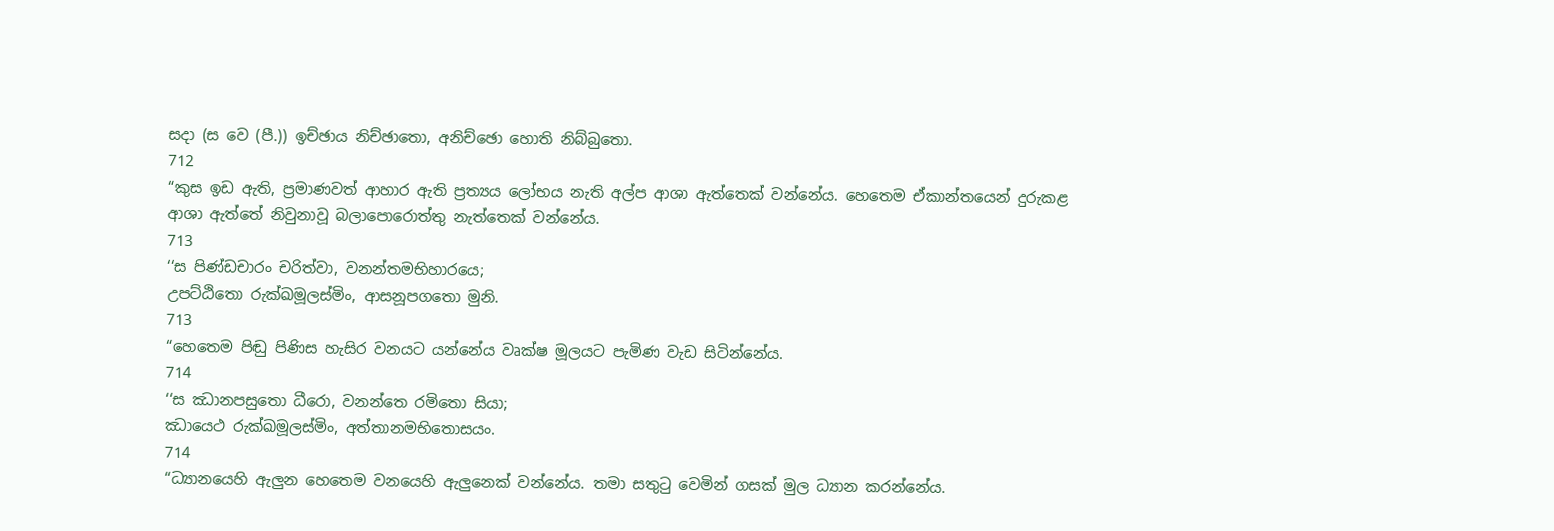සදා (ස වෙ (පී.)) ඉච්ඡාය නිච්ඡාතො, අනිච්ඡො හොති නිබ්බුතො.
712
“කුස ඉඩ ඇති, ප්‍රමාණවත් ආහාර ඇති ප්‍රත්‍යය ලෝභය නැති අල්ප ආශා ඇත්තෙක් වන්නේය. හෙතෙම ඒකාන්තයෙන් දුරුකළ ආශා ඇත්තේ නිවුනාවූ බලාපොරොත්තු නැත්තෙක් වන්නේය.
713
‘‘ස පිණ්ඩචාරං චරිත්වා, වනන්තමභිහාරයෙ;
උපට්ඨිතො රුක්ඛමූලස්මිං, ආසනූපගතො මුනි.
713
“හෙතෙම පිඬු පිණිස හැසිර වනයට යන්නේය වෘක්ෂ මූලයට පැමිණ වැඩ සිටින්නේය.
714
‘‘ස ඣානපසුතො ධීරො, වනන්තෙ රමිතො සියා;
ඣායෙථ රුක්ඛමූලස්මිං, අත්තානමභිතොසයං.
714
“ධ්‍යානයෙහි ඇලුන හෙතෙම වනයෙහි ඇලුනෙක් වන්නේය. තමා සතුටු වෙමින් ගසක් මුල ධ්‍යාන කරන්නේය.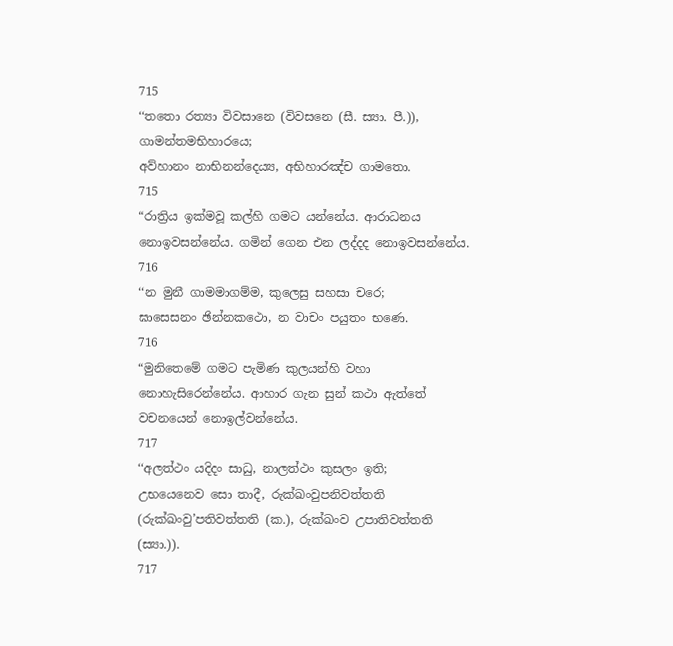715
‘‘තතො රත්‍යා විවසානෙ (විවසනෙ (සී. ස්‍යා. පී.)), ගාමන්තමභිහාරයෙ;
අව්හානං නාභිනන්දෙය්‍ය, අභිහාරඤ්ච ගාමතො.
715
“රාත්‍රිය ඉක්මවූ කල්හි ගමට යන්නේය. ආරාධනය නොඉවසන්නේය. ගමින් ගෙන එන ලද්දද නොඉවසන්නේය.
716
‘‘න මුනී ගාමමාගම්ම, කුලෙසු සහසා චරෙ;
ඝාසෙසනං ඡින්නකථො, න වාචං පයුතං භණෙ.
716
“මුනිතෙමේ ගමට පැමිණ කුලයන්හි වහා නොහැසිරෙන්නේය. ආහාර ගැන සුන් කථා ඇත්තේ වචනයෙන් නොඉල්වන්නේය.
717
‘‘අලත්ථං යදිදං සාධු, නාලත්ථං කුසලං ඉති;
උභයෙනෙව සො තාදී, රුක්ඛංවුපනිවත්තති (රුක්ඛංවු’පතිවත්තති (ක.), රුක්ඛංව උපාතිවත්තති (ස්‍යා.)).
717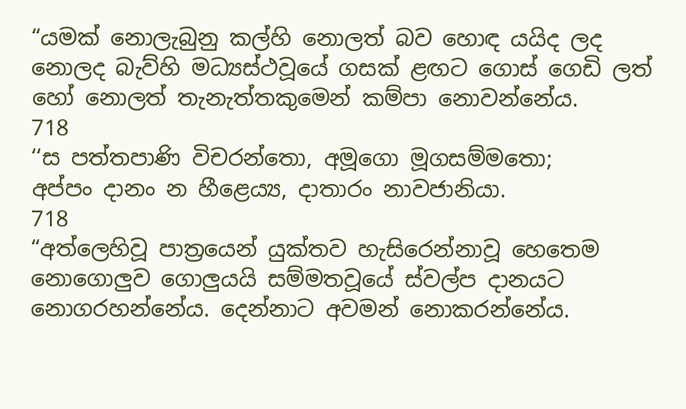“යමක් නොලැබුනු කල්හි නොලත් බව හොඳ යයිද ලද නොලද බැව්හි මධ්‍යස්ථවූයේ ගසක් ළඟට ගොස් ගෙඩි ලත් හෝ නොලත් තැනැත්තකුමෙන් කම්පා නොවන්නේය.
718
‘‘ස පත්තපාණි විචරන්තො, අමූගො මූගසම්මතො;
අප්පං දානං න හීළෙය්‍ය, දාතාරං නාවජානියා.
718
“අත්ලෙහිවූ පාත්‍රයෙන් යුක්තව හැසිරෙන්නාවූ හෙතෙම නොගොලුව ගොලුයයි සම්මතවූයේ ස්වල්ප දානයට නොගරහන්නේය. දෙන්නාට අවමන් නොකරන්නේය.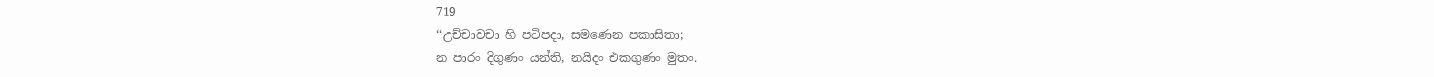719
‘‘උච්චාවචා හි පටිපදා, සමණෙන පකාසිතා;
න පාරං දිගුණං යන්ති, නයිදං එකගුණං මුතං.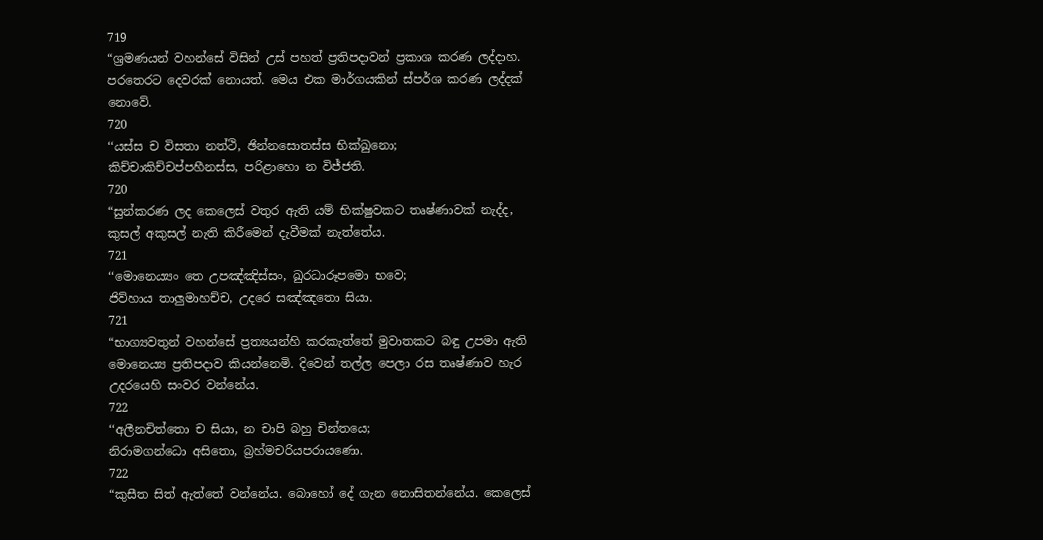719
“ශ්‍රමණයන් වහන්සේ විසින් උස් පහත් ප්‍රතිපදාවන් ප්‍රකාශ කරණ ලද්දාහ. පරතෙරට දෙවරක් නොයත්. මෙය එක මාර්ගයකින් ස්පර්ශ කරණ ලද්දක් නොවේ.
720
‘‘යස්ස ච විසතා නත්ථි, ඡින්නසොතස්ස භික්ඛුනො;
කිච්චාකිච්චප්පහීනස්ස, පරිළාහො න විජ්ජති.
720
“සුන්කරණ ලද කෙලෙස් වතුර ඇති යම් භික්ෂුවකට තෘෂ්ණාවක් නැද්ද, කුසල් අකුසල් නැති කිරීමෙන් දැවීමක් නැත්තේය.
721
‘‘මොනෙය්‍යං තෙ උපඤ්ඤිස්සං, ඛුරධාරූපමො භවෙ;
ජිව්හාය තාලුමාහච්ච, උදරෙ සඤ්ඤතො සියා.
721
“භාග්‍යවතුන් වහන්සේ ප්‍රත්‍යයන්හි කරකැත්තේ මුවාතකට බඳු උපමා ඇති මොනෙය්‍ය ප්‍රතිපදාව කියන්නෙමි. දිවෙන් තල්ල පෙලා රස තෘෂ්ණාව හැර උදරයෙහි සංවර වන්නේය.
722
‘‘අලීනචිත්තො ච සියා, න චාපි බහු චින්තයෙ;
නිරාමගන්ධො අසිතො, බ්‍රහ්මචරියපරායණො.
722
“කුසීත සිත් ඇත්තේ වන්නේය. බොහෝ දේ ගැන නොසිතන්නේය. කෙලෙස්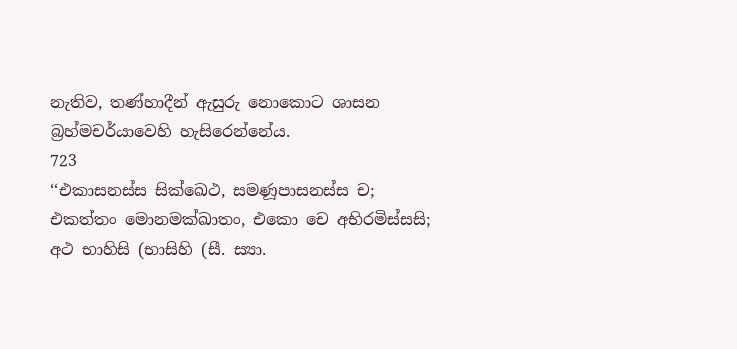නැතිව, තණ්හාදීන් ඇසුරු නොකොට ශාසන බ්‍රහ්මචර්යාවෙහි හැසිරෙන්නේය.
723
‘‘එකාසනස්ස සික්ඛෙථ, සමණූපාසනස්ස ච;
එකත්තං මොනමක්ඛාතං, එකො චෙ අභිරමිස්සසි;
අථ භාහිසි (භාසිහි (සී. ස්‍යා.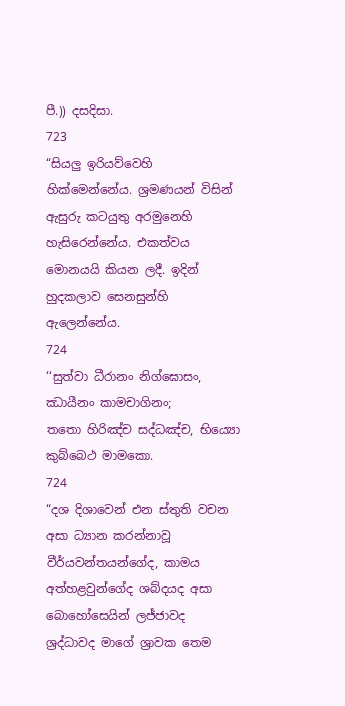පී.)) දසදිසා.
723
“සියලු ඉරියව්වෙහි හික්මෙන්නේය. ශ්‍රමණයන් විසින් ඇසුරු කටයුතු අරමුනෙහි හැසිරෙන්නේය. එකත්වය මොනයයි කියන ලදී. ඉදින් හුදකලාව සෙනසුන්හි ඇලෙන්නේය.
724
‘‘සුත්වා ධීරානං නිග්ඝොසං, ඣායීනං කාමචාගිනං;
තතො හිරිඤ්ච සද්ධඤ්ච, භිය්‍යො කුබ්බෙථ මාමකො.
724
“දශ දිශාවෙන් එන ස්තුති වචන අසා ධ්‍යාන කරන්නාවූ වීර්යවන්තයන්ගේද, කාමය අත්හළවුන්ගේද ශබ්දයද අසා බොහෝසෙයින් ලජ්ජාවද ශ්‍රද්ධාවද මාගේ ශ්‍රාවක තෙම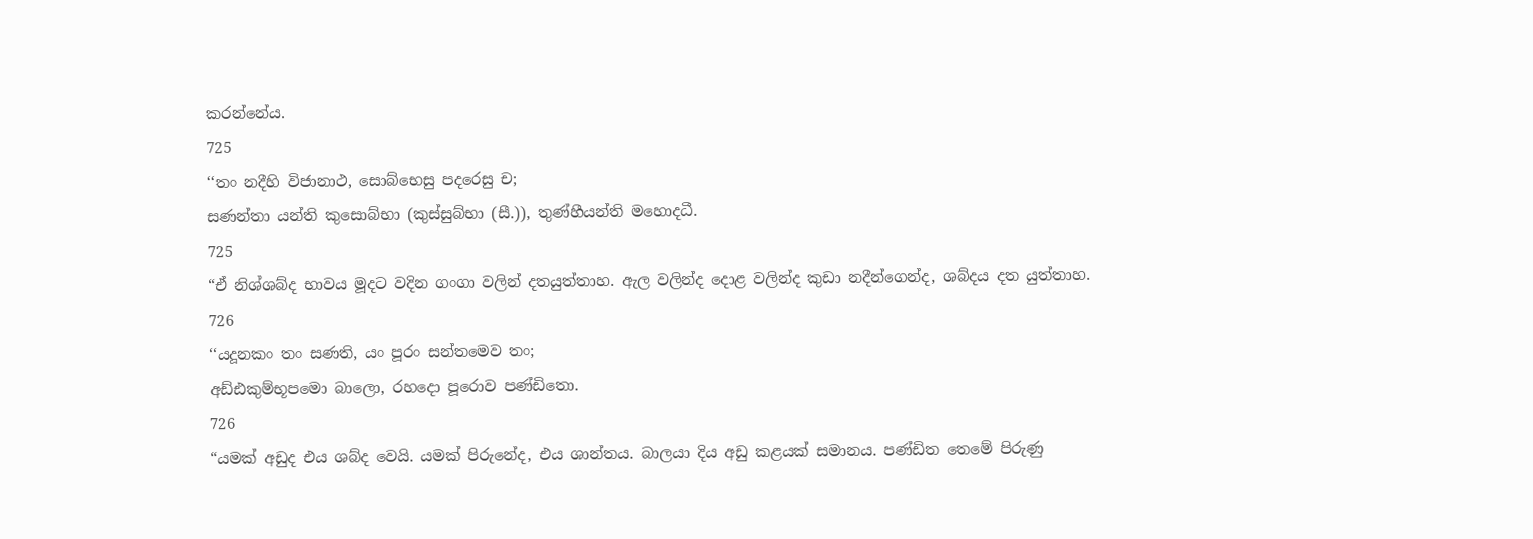කරන්නේය.
725
‘‘තං නදීහි විජානාථ, සොබ්භෙසු පදරෙසු ච;
සණන්තා යන්ති කුසොබ්භා (කුස්සුබ්භා (සී.)), තුණ්හීයන්ති මහොදධී.
725
“ඒ නිශ්ශබ්ද භාවය මූදට වදින ගංගා වලින් දතයුත්තාහ. ඇල වලින්ද දොළ වලින්ද කුඩා නදීන්ගෙන්ද, ශබ්දය දත යුත්තාහ.
726
‘‘යදූනකං තං සණති, යං පූරං සන්තමෙව තං;
අඩ්ඪකුම්භූපමො බාලො, රහදො පූරොව පණ්ඩිතො.
726
“යමක් අඩුද එය ශබ්ද වෙයි. යමක් පිරුනේද, එය ශාන්තය. බාලයා දිය අඩු කළයක් සමානය. පණ්ඩිත තෙමේ පිරුණු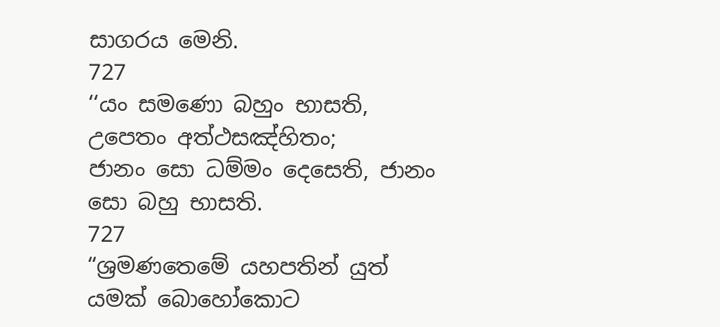සාගරය මෙනි.
727
‘‘යං සමණො බහුං භාසති, උපෙතං අත්ථසඤ්හිතං;
ජානං සො ධම්මං දෙසෙති, ජානං සො බහු භාසති.
727
“ශ්‍රමණතෙමේ යහපතින් යුත් යමක් බොහෝකොට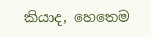කියාද, හෙතෙම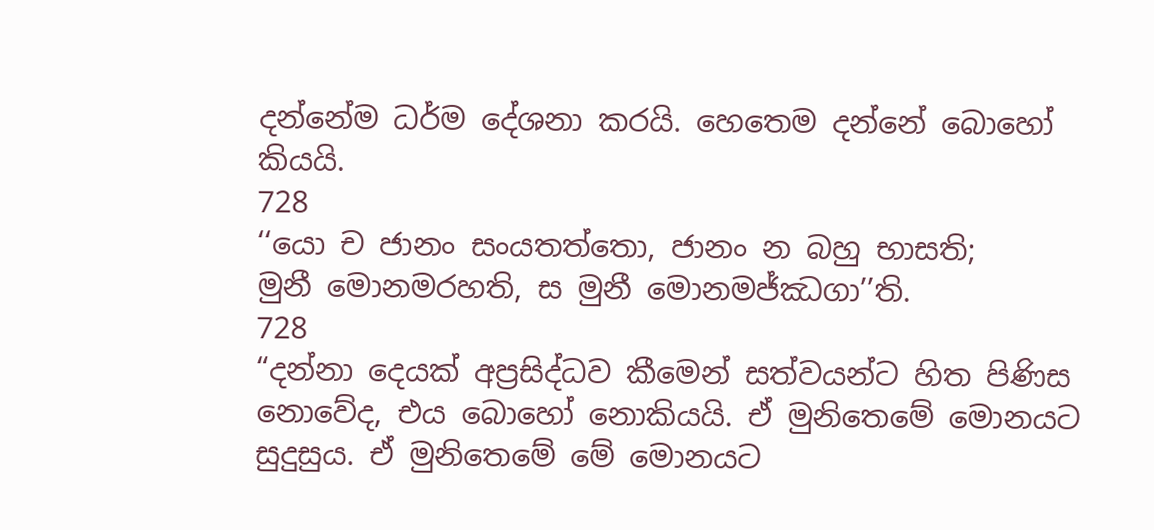දන්නේම ධර්ම දේශනා කරයි. හෙතෙම දන්නේ බොහෝ කියයි.
728
‘‘යො ච ජානං සංයතත්තො, ජානං න බහු භාසති;
මුනී මොනමරහති, ස මුනී මොනමජ්ඣගා’’ති.
728
“දන්නා දෙයක් අප්‍රසිද්ධව කීමෙන් සත්වයන්ට හිත පිණිස නොවේද, එය බොහෝ නොකියයි. ඒ මුනිතෙමේ මොනයට සුදුසුය. ඒ මුනිතෙමේ මේ මොනයට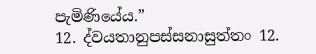පැමිණියේය.”
12. ද්වයතානුපස්සනාසුත්තං 12.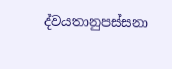ද්වයතානුපස්සනා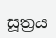සූත්‍රය